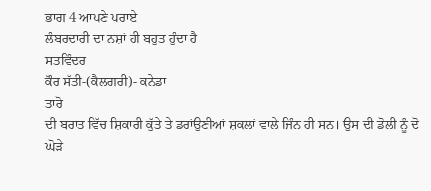ਭਾਗ 4 ਆਪਣੇ ਪਰਾਏ
ਲੰਬਰਦਾਰੀ ਦਾ ਨਸ਼ਾਂ ਹੀ ਬਹੁਤ ਹੁੰਦਾ ਹੈ
ਸਤਵਿੰਦਰ
ਕੌਰ ਸੱਤੀ-(ਕੈਲਗਰੀ)- ਕਨੇਡਾ
ਤਾਰੋ
ਦੀ ਬਰਾਤ ਵਿੱਚ ਸ਼ਿਕਾਰੀ ਕੁੱਤੇ ਤੇ ਡਰਾਂਉਣੀਆਂ ਸ਼ਕਲਾਂ ਵਾਲੇ ਜਿੰਨ ਹੀ ਸਨ। ਉਸ ਦੀ ਡੋਲੀ ਨੂੰ ਦੋ
ਘੋੜੇ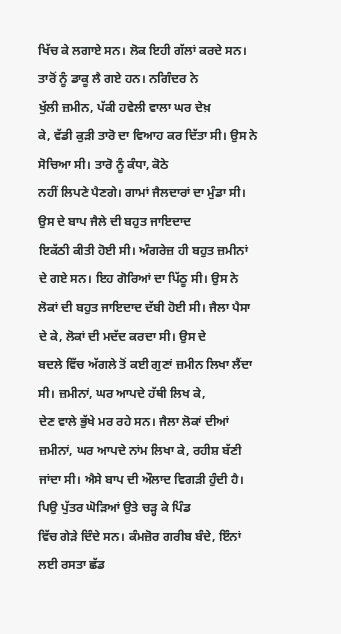ਖਿੱਚ ਕੇ ਲਗਾਏ ਸਨ। ਲੋਕ ਇਹੀ ਗੱਲਾਂ ਕਰਦੇ ਸਨ। ਤਾਰੋਂ ਨੂੰ ਡਾਕੂ ਲੈ ਗਏ ਹਨ। ਨਗਿੰਦਰ ਨੇ
ਖੁੱਲੀ ਜ਼ਮੀਨ, ਪੱਕੀ ਹਵੇਲੀ ਵਾਲਾ ਘਰ ਦੇਖ਼
ਕੇ, ਵੱਡੀ ਕੁੜੀ ਤਾਰੋ ਦਾ ਵਿਆਹ ਕਰ ਦਿੱਤਾ ਸੀ। ਉਸ ਨੇ ਸੋਚਿਆ ਸੀ। ਤਾਰੋ ਨੂੰ ਕੰਧਾ, ਕੋਠੇ
ਨਹੀਂ ਲਿਪਣੇ ਪੈਣਗੇ। ਗਾਮਾਂ ਜੈਲਦਾਰਾਂ ਦਾ ਮੁੰਡਾ ਸੀ। ਉਸ ਦੇ ਬਾਪ ਜੈਲੇ ਦੀ ਬਹੁਤ ਜਾਇਦਾਦ
ਇਕੱਠੀ ਕੀਤੀ ਹੋਈ ਸੀ। ਅੰਗਰੇਜ਼ ਹੀ ਬਹੁਤ ਜ਼ਮੀਨਾਂ ਦੇ ਗਏ ਸਨ। ਇਹ ਗੋਰਿਆਂ ਦਾ ਪਿੱਠੂ ਸੀ। ਉਸ ਨੇ
ਲੋਕਾਂ ਦੀ ਬਹੁਤ ਜਾਇਦਾਦ ਦੱਬੀ ਹੋਈ ਸੀ। ਜੈਲਾ ਪੈਸਾ ਦੇ ਕੇ, ਲੋਕਾਂ ਦੀ ਮਦੱਦ ਕਰਦਾ ਸੀ। ਉਸ ਦੇ
ਬਦਲੇ ਵਿੱਚ ਅੱਗਲੇ ਤੋਂ ਕਈ ਗੁਣਾਂ ਜ਼ਮੀਨ ਲਿਖਾ ਲੈਂਦਾ ਸੀ। ਜ਼ਮੀਨਾਂ, ਘਰ ਆਪਦੇ ਹੱਥੀ ਲਿਖ ਕੇ,
ਦੇਣ ਵਾਲੇ ਭੁੱਖੇ ਮਰ ਰਹੇ ਸਨ। ਜੈਲਾ ਲੋਕਾਂ ਦੀਆਂ ਜ਼ਮੀਨਾਂ, ਘਰ ਆਪਦੇ ਨਾਂਮ ਲਿਖਾ ਕੇ, ਰਹੀਸ਼ ਬੱਣੀ
ਜਾਂਦਾ ਸੀ। ਐਸੇ ਬਾਪ ਦੀ ਔਲਾਦ ਵਿਗੜੀ ਹੁੰਦੀ ਹੈ। ਪਿਉ ਪੁੱਤਰ ਘੋੜਿਆਂ ਉਤੇ ਚੜ੍ਹ ਕੇ ਪਿੰਡ
ਵਿੱਚ ਗੇੜੇ ਦਿੰਦੇ ਸਨ। ਕੰਮਜ਼ੋਰ ਗਰੀਬ ਬੰਦੇ, ਇੰਨਾਂ ਲਈ ਰਸਤਾ ਛੱਡ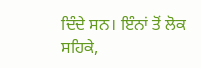ਦਿੰਦੇ ਸਨ। ਇੰਨਾਂ ਤੋਂ ਲੋਕ
ਸਹਿਕੇ,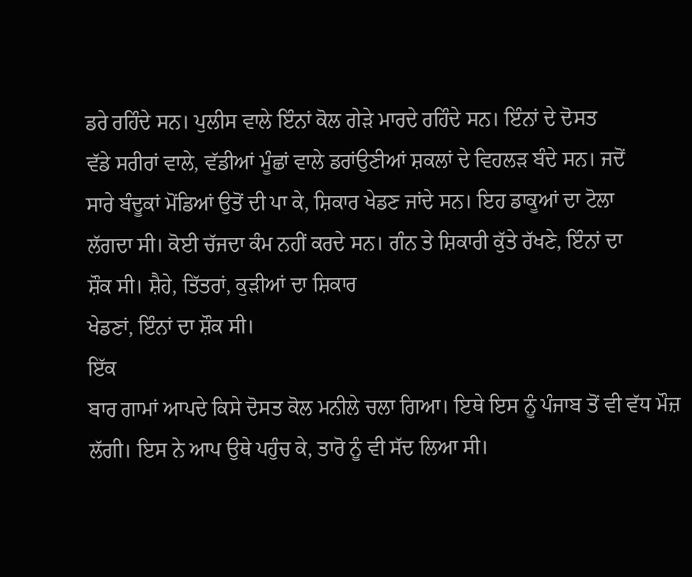ਡਰੇ ਰਹਿੰਦੇ ਸਨ। ਪੁਲੀਸ ਵਾਲੇ ਇੰਨਾਂ ਕੋਲ ਗੇੜੇ ਮਾਰਦੇ ਰਹਿੰਦੇ ਸਨ। ਇੰਨਾਂ ਦੇ ਦੋਸਤ
ਵੱਡੇ ਸਰੀਰਾਂ ਵਾਲੇ, ਵੱਡੀਆਂ ਮੂੰਛਾਂ ਵਾਲੇ ਡਰਾਂਉਣੀਆਂ ਸ਼ਕਲਾਂ ਦੇ ਵਿਹਲੜ ਬੰਦੇ ਸਨ। ਜਦੋਂ
ਸਾਰੇ ਬੰਦੂਕਾਂ ਮੋਂਡਿਆਂ ਉਤੋਂ ਦੀ ਪਾ ਕੇ, ਸ਼ਿਕਾਰ ਖੇਡਣ ਜਾਂਦੇ ਸਨ। ਇਹ ਡਾਕੂਆਂ ਦਾ ਟੋਲਾ
ਲੱਗਦਾ ਸੀ। ਕੋਈ ਚੱਜਦਾ ਕੰਮ ਨਹੀਂ ਕਰਦੇ ਸਨ। ਗੰਨ ਤੇ ਸ਼ਿਕਾਰੀ ਕੁੱਤੇ ਰੱਖਣੇ, ਇੰਨਾਂ ਦਾ
ਸ਼ੌਕ ਸੀ। ਸ਼ੈਹੇ, ਤਿੱਤਰਾਂ, ਕੁੜੀਆਂ ਦਾ ਸ਼ਿਕਾਰ
ਖੇਡਣਾਂ, ਇੰਨਾਂ ਦਾ ਸ਼ੌਕ ਸੀ।
ਇੱਕ
ਬਾਰ ਗਾਮਾਂ ਆਪਦੇ ਕਿਸੇ ਦੋਸਤ ਕੋਲ ਮਨੀਲੇ ਚਲਾ ਗਿਆ। ਇਥੇ ਇਸ ਨੂੰ ਪੰਜਾਬ ਤੋਂ ਵੀ ਵੱਧ ਮੌਜ਼
ਲੱਗੀ। ਇਸ ਨੇ ਆਪ ਉਥੇ ਪਹੁੰਚ ਕੇ, ਤਾਰੋ ਨੂੰ ਵੀ ਸੱਦ ਲਿਆ ਸੀ।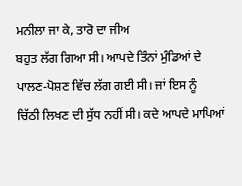ਮਨੀਲਾ ਜਾ ਕੇ, ਤਾਰੋ ਦਾ ਜੀਅ
ਬਹੁਤ ਲੱਗ ਗਿਆ ਸੀ। ਆਪਦੇ ਤਿੰਨਾਂ ਮੁੰਡਿਆਂ ਦੇ ਪਾਲਣ-ਪੋਸ਼ਣ ਵਿੱਚ ਲੱਗ ਗਈ ਸੀ। ਜਾਂ ਇਸ ਨੂੰ
ਚਿੱਠੀ ਲਿਖਣ ਦੀ ਸੁੱਧ ਨਹੀਂ ਸੀ। ਕਦੇ ਆਪਦੇ ਮਾਪਿਆਂ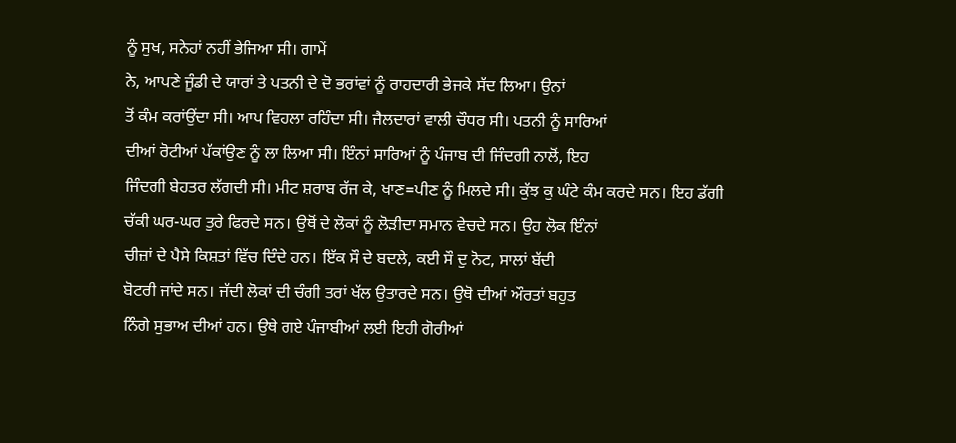ਨੂੰ ਸੁਖ, ਸਨੇਹਾਂ ਨਹੀਂ ਭੇਜਿਆ ਸੀ। ਗਾਮੇਂ
ਨੇ, ਆਪਣੇ ਜੂੰਡੀ ਦੇ ਯਾਰਾਂ ਤੇ ਪਤਨੀ ਦੇ ਦੋ ਭਰਾਂਵਾਂ ਨੂੰ ਰਾਹਦਾਰੀ ਭੇਜਕੇ ਸੱਦ ਲਿਆ। ਉਨਾਂ
ਤੋਂ ਕੰਮ ਕਰਾਂਉਂਦਾ ਸੀ। ਆਪ ਵਿਹਲਾ ਰਹਿੰਦਾ ਸੀ। ਜੈਲਦਾਰਾਂ ਵਾਲੀ ਚੌਧਰ ਸੀ। ਪਤਨੀ ਨੂੰ ਸਾਰਿਆਂ
ਦੀਆਂ ਰੋਟੀਆਂ ਪੱਕਾਂਉਣ ਨੂੰ ਲਾ ਲਿਆ ਸੀ। ਇੰਨਾਂ ਸਾਰਿਆਂ ਨੂੰ ਪੰਜਾਬ ਦੀ ਜਿੰਦਗੀ ਨਾਲੋਂ, ਇਹ
ਜਿੰਦਗੀ ਬੇਹਤਰ ਲੱਗਦੀ ਸੀ। ਮੀਟ ਸ਼ਰਾਬ ਰੱਜ ਕੇ, ਖਾਣ=ਪੀਣ ਨੂੰ ਮਿਲਦੇ ਸੀ। ਕੁੱਝ ਕੁ ਘੰਟੇ ਕੰਮ ਕਰਦੇ ਸਨ। ਇਹ ਡੱਗੀ
ਚੱਕੀ ਘਰ-ਘਰ ਤੁਰੇ ਫਿਰਦੇ ਸਨ। ਉਥੋਂ ਦੇ ਲੋਕਾਂ ਨੂੰ ਲੋੜੀਦਾ ਸਮਾਨ ਵੇਚਦੇ ਸਨ। ਉਹ ਲੋਕ ਇੰਨਾਂ
ਚੀਜ਼ਾਂ ਦੇ ਪੈਸੇ ਕਿਸ਼ਤਾਂ ਵਿੱਚ ਦਿੰਦੇ ਹਨ। ਇੱਕ ਸੌ ਦੇ ਬਦਲੇ, ਕਈ ਸੌ ਦੁ ਨੋਟ, ਸਾਲਾਂ ਬੱਦੀ
ਬੋਟਰੀ ਜਾਂਦੇ ਸਨ। ਜੱਦੀ ਲੋਕਾਂ ਦੀ ਚੰਗੀ ਤਰਾਂ ਖੱਲ ਉਤਾਰਦੇ ਸਨ। ਉਥੋ ਦੀਆਂ ਔਰਤਾਂ ਬਹੁਤ
ਨਿੰਗੇ ਸੁਭਾਅ ਦੀਆਂ ਹਨ। ਉਥੇ ਗਏ ਪੰਜਾਬੀਆਂ ਲਈ ਇਹੀ ਗੋਰੀਆਂ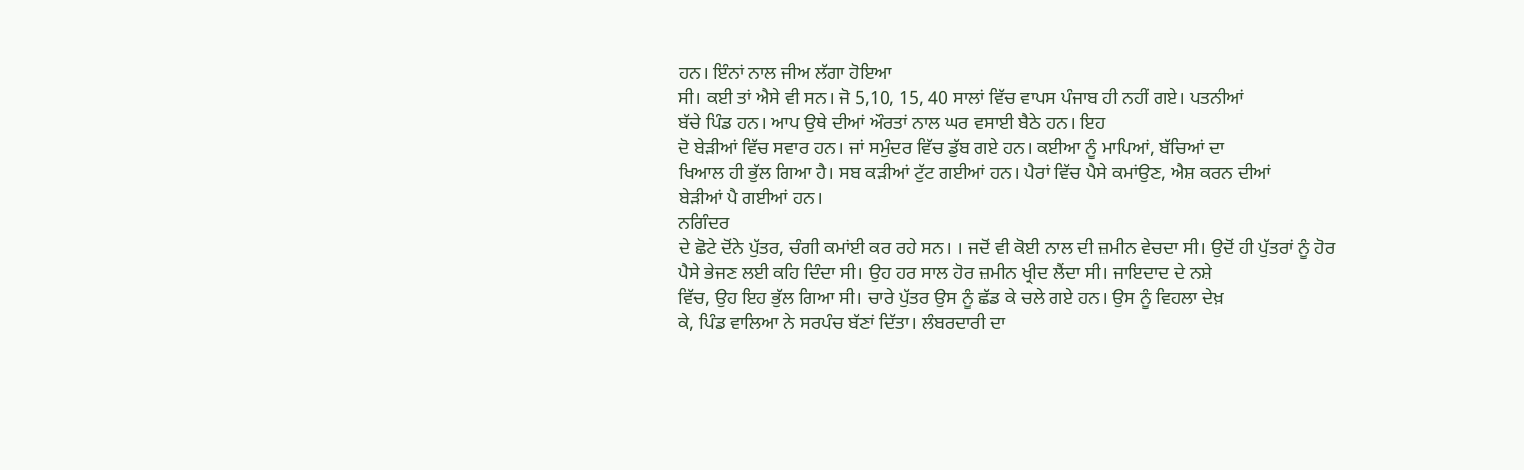ਹਨ। ਇੰਨਾਂ ਨਾਲ ਜੀਅ ਲੱਗਾ ਹੋਇਆ
ਸੀ। ਕਈ ਤਾਂ ਐਸੇ ਵੀ ਸਨ। ਜੋ 5,10, 15, 40 ਸਾਲਾਂ ਵਿੱਚ ਵਾਪਸ ਪੰਜਾਬ ਹੀ ਨਹੀਂ ਗਏ। ਪਤਨੀਆਂ
ਬੱਚੇ ਪਿੰਡ ਹਨ। ਆਪ ਉਥੇ ਦੀਆਂ ਔਰਤਾਂ ਨਾਲ ਘਰ ਵਸਾਈ ਬੈਠੇ ਹਨ। ਇਹ
ਦੋ ਬੇੜੀਆਂ ਵਿੱਚ ਸਵਾਰ ਹਨ। ਜਾਂ ਸਮੁੰਦਰ ਵਿੱਚ ਡੁੱਬ ਗਏ ਹਨ। ਕਈਆ ਨੂੰ ਮਾਪਿਆਂ, ਬੱਚਿਆਂ ਦਾ
ਖਿਆਲ ਹੀ ਭੁੱਲ ਗਿਆ ਹੈ। ਸਬ ਕੜੀਆਂ ਟੁੱਟ ਗਈਆਂ ਹਨ। ਪੈਰਾਂ ਵਿੱਚ ਪੈਸੇ ਕਮਾਂਉਣ, ਐਸ਼ ਕਰਨ ਦੀਆਂ
ਬੇੜੀਆਂ ਪੈ ਗਈਆਂ ਹਨ।
ਨਗਿੰਦਰ
ਦੇ ਛੋਟੇ ਦੋਂਨੇ ਪੁੱਤਰ, ਚੰਗੀ ਕਮਾਂਈ ਕਰ ਰਹੇ ਸਨ। । ਜਦੋਂ ਵੀ ਕੋਈ ਨਾਲ ਦੀ ਜ਼ਮੀਨ ਵੇਚਦਾ ਸੀ। ਉਦੋਂ ਹੀ ਪੁੱਤਰਾਂ ਨੂੰ ਹੋਰ
ਪੈਸੇ ਭੇਜਣ ਲਈ ਕਹਿ ਦਿੰਦਾ ਸੀ। ਉਹ ਹਰ ਸਾਲ ਹੋਰ ਜ਼ਮੀਨ ਖ੍ਰੀਦ ਲੈਂਦਾ ਸੀ। ਜਾਇਦਾਦ ਦੇ ਨਸ਼ੇ
ਵਿੱਚ, ਉਹ ਇਹ ਭੁੱਲ ਗਿਆ ਸੀ। ਚਾਰੇ ਪੁੱਤਰ ਉਸ ਨੂੰ ਛੱਡ ਕੇ ਚਲੇ ਗਏ ਹਨ। ਉਸ ਨੂੰ ਵਿਹਲਾ ਦੇਖ਼
ਕੇ, ਪਿੰਡ ਵਾਲਿਆ ਨੇ ਸਰਪੰਚ ਬੱਣਾਂ ਦਿੱਤਾ। ਲੰਬਰਦਾਰੀ ਦਾ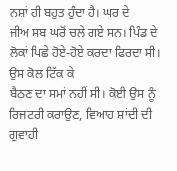ਨਸ਼ਾਂ ਹੀ ਬਹੁਤ ਹੁੰਦਾ ਹੈ। ਘਰ ਦੇ
ਜੀਅ ਸਬ ਘਰੋਂ ਚਲੇ ਗਏ ਸਨ। ਪਿੰਡ ਦੇ ਲੋਕਾਂ ਪਿਛੇ ਹੋਏ-ਹੋਏ ਕਰਦਾ ਫਿਰਦਾ ਸੀ। ਉਸ ਕੋਲ ਟਿੱਕ ਕੇ
ਬੈਠਣ ਦਾ ਸਮਾਂ ਨਹੀਂ ਸੀ। ਕੋਈ ਉਸ ਨੂੰ ਰਿਜਟਰੀ ਕਰਾਉਣ, ਵਿਆਹ ਸ਼ਾਂਦੀ ਦੀ ਗੁਵਾਹੀ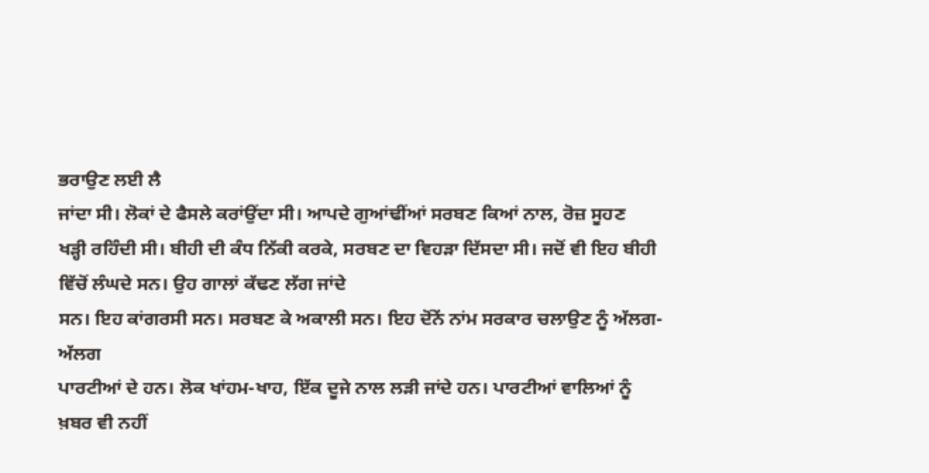ਭਰਾਉਣ ਲਈ ਲੈ
ਜਾਂਦਾ ਸੀ। ਲੋਕਾਂ ਦੇ ਫੈਸਲੇ ਕਰਾਂਉਂਦਾ ਸੀ। ਆਪਦੇ ਗੁਆਂਢੀਂਆਂ ਸਰਬਣ ਕਿਆਂ ਨਾਲ, ਰੋਜ਼ ਸੂਹਣ
ਖੜ੍ਹੀ ਰਹਿੰਦੀ ਸੀ। ਬੀਹੀ ਦੀ ਕੰਧ ਨਿੱਕੀ ਕਰਕੇ, ਸਰਬਣ ਦਾ ਵਿਹੜਾ ਦਿੱਸਦਾ ਸੀ। ਜਦੋਂ ਵੀ ਇਹ ਬੀਹੀ ਵਿੱਚੋਂ ਲੰਘਦੇ ਸਨ। ਉਹ ਗਾਲਾਂ ਕੱਢਣ ਲੱਗ ਜਾਂਦੇ
ਸਨ। ਇਹ ਕਾਂਗਰਸੀ ਸਨ। ਸਰਬਣ ਕੇ ਅਕਾਲੀ ਸਨ। ਇਹ ਦੋਂਨੇਂ ਨਾਂਮ ਸਰਕਾਰ ਚਲਾਉਣ ਨੂੰ ਅੱਲਗ-ਅੱਲਗ
ਪਾਰਟੀਆਂ ਦੇ ਹਨ। ਲੋਕ ਖਾਂਹਮ-ਖਾਹ, ਇੱਕ ਦੂਜੇ ਨਾਲ ਲੜੀ ਜਾਂਦੇ ਹਨ। ਪਾਰਟੀਆਂ ਵਾਲਿਆਂ ਨੂੰ
ਖ਼ਬਰ ਵੀ ਨਹੀਂ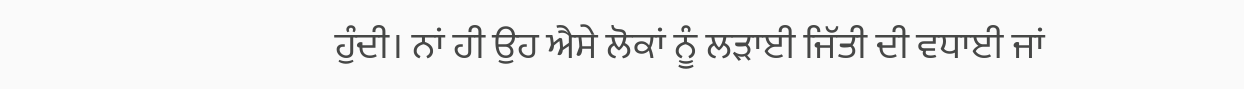ਹੁੰਦੀ। ਨਾਂ ਹੀ ਉਹ ਐਸੇ ਲੋਕਾਂ ਨੂੰ ਲੜਾਈ ਜਿੱਤੀ ਦੀ ਵਧਾਈ ਜਾਂ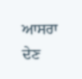ਆਸਰਾ ਦੇਣ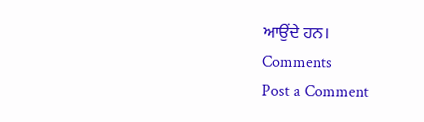ਆਉਂਦੇ ਹਨ।
Comments
Post a Comment